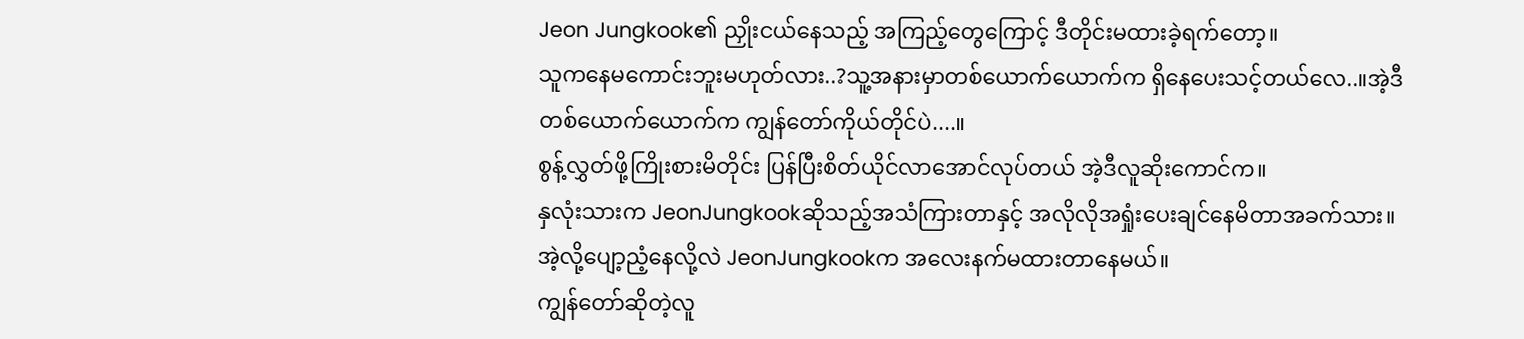Jeon Jungkook၏ ညှိုးငယ်နေသည့် အကြည့်တွေကြောင့် ဒီတိုင်းမထားခဲ့ရက်တော့။
သူကနေမကောင်းဘူးမဟုတ်လား..?သူ့အနားမှာတစ်ယောက်ယောက်က ရှိနေပေးသင့်တယ်လေ..။အဲ့ဒီတစ်ယောက်ယောက်က ကျွန်တော်ကိုယ်တိုင်ပဲ....။
စွန့်လွှတ်ဖို့ကြိုးစားမိတိုင်း ပြန်ပြီးစိတ်ယိုင်လာအောင်လုပ်တယ် အဲ့ဒီလူဆိုးကောင်က။
နှလုံးသားက JeonJungkookဆိုသည့်အသံကြားတာနှင့် အလိုလိုအရှုံးပေးချင်နေမိတာအခက်သား။
အဲ့လို့ပျော့ညံ့နေလို့လဲ JeonJungkookက အလေးနက်မထားတာနေမယ်။
ကျွန်တော်ဆိုတဲ့လူ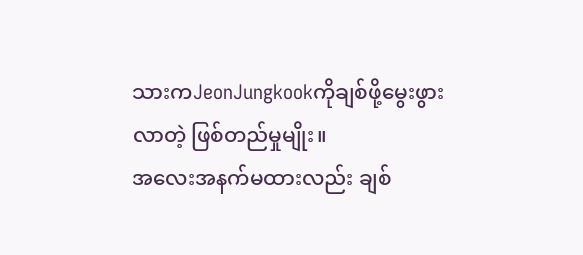သားကJeonJungkookကိုချစ်ဖို့မွေးဖွားလာတဲ့ ဖြစ်တည်မှုမျိုး။
အလေးအနက်မထားလည်း ချစ်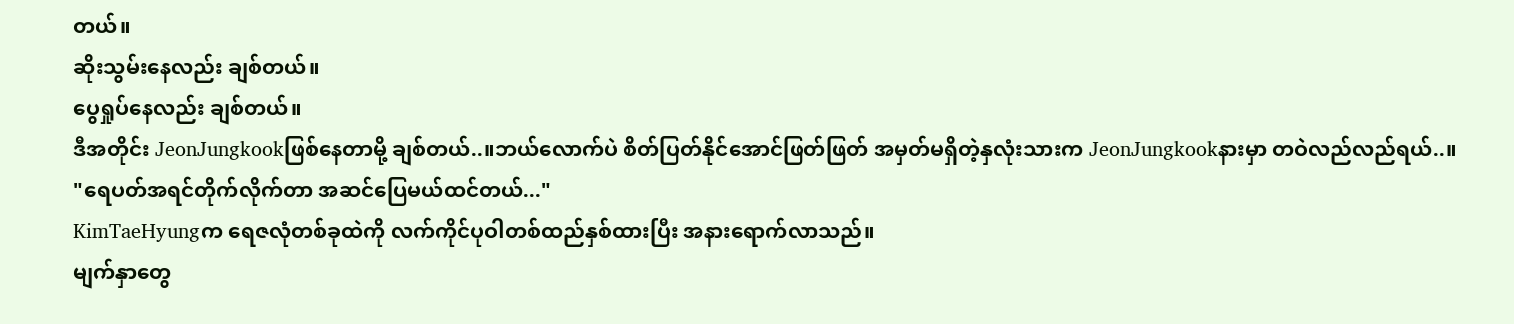တယ်။
ဆိုးသွမ်းနေလည်း ချစ်တယ်။
ပွေရှုပ်နေလည်း ချစ်တယ်။
ဒီအတိုင်း JeonJungkookဖြစ်နေတာမို့ ချစ်တယ်..။ဘယ်လောက်ပဲ စိတ်ပြတ်နိုင်အောင်ဖြတ်ဖြတ် အမှတ်မရှိတဲ့နှလုံးသားက JeonJungkookနားမှာ တဝဲလည်လည်ရယ်..။
"ရေပတ်အရင်တိုက်လိုက်တာ အဆင်ပြေမယ်ထင်တယ်..."
KimTaeHyungက ရေဇလုံတစ်ခုထဲကို လက်ကိုင်ပုဝါတစ်ထည်နှစ်ထားပြီး အနားရောက်လာသည်။
မျက်နှာတွေ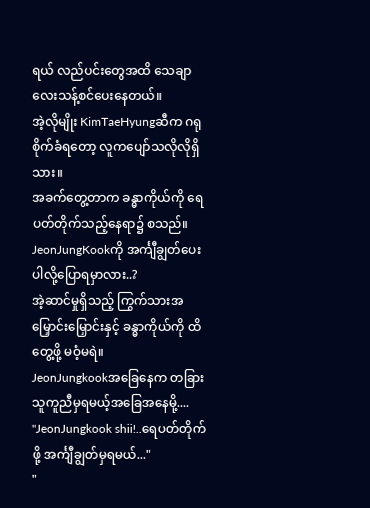ရယ် လည်ပင်းတွေအထိ သေချာလေးသန့်စင်ပေးနေတယ်။
အဲ့လိုမျိုး KimTaeHyungဆီက ဂရုစိုက်ခံရတော့ လူကပျော်သလိုလိုရှိသား။
အခက်တွေ့တာက ခန္ဓာကိုယ်ကို ရေပတ်တိုက်သည့်နေရာ၌ စသည်။
JeonJungKookကို အင်္ကျီချွတ်ပေးပါလို့ပြောရမှာလား..?
အဲ့ဆာင်မှုရှိသည့် ကြွက်သားအမြှောင်းမြှောင်းနှင့် ခန္ဓာကိုယ်ကို ထိတွေ့ဖို့ မဝံ့မရဲ။
JeonJungkookအခြေနေက တခြားသူကူညီမှရမယ့်အခြေအနေမို့....
"JeonJungkook shii!..ရေပတ်တိုက်ဖို့ အင်္ကျီချွတ်မှရမယ်..."
"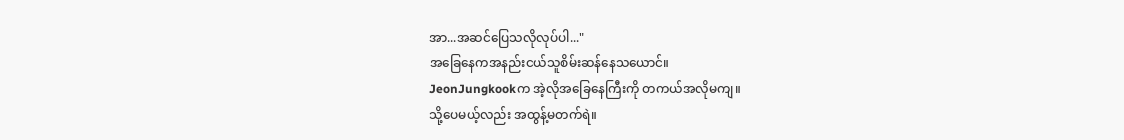အာ...အဆင်ပြေသလိုလုပ်ပါ..."
အခြေနေကအနည်းငယ်သူစိမ်းဆန်နေသယောင်။
JeonJungkookက အဲ့လိုအခြေနေကြီးကို တကယ်အလိုမကျ။
သို့ပေမယ့်လည်း အထွန့်မတက်ရဲ။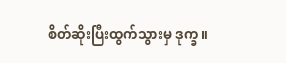စိတ်ဆိုးပြီးထွက်သွားမှ ဒုက္ခ။